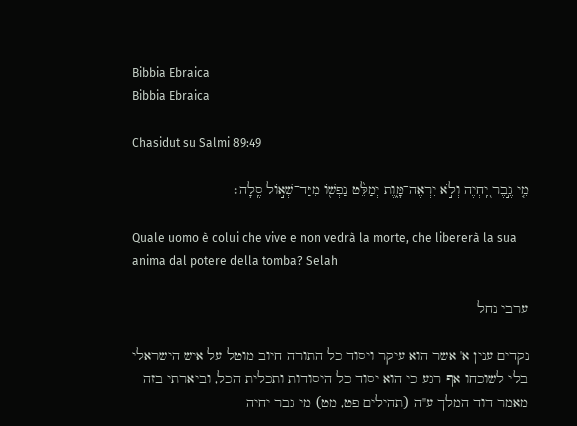Bibbia Ebraica
Bibbia Ebraica

Chasidut su Salmi 89:49

מִ֤י גֶ֣בֶר יִֽ֭חְיֶה וְלֹ֣א יִרְאֶה־מָּ֑וֶת יְמַלֵּ֨ט נַפְשׁ֖וֹ מִיַּד־שְׁא֣וֹל סֶֽלָה׃

Quale uomo è colui che vive e non vedrà la morte, che libererà la sua anima dal potere della tomba? Selah

ערבי נחל

נקדים ענין א' אשר הוא עיקר ויסוד כל התורה חיוב מוטל על איש הישראלי בלי לשוכחו אף רגע כי הוא יסוד כל היסודות ותכלית הכל, וביארתי בזה מאמר דוד המלך ע"ה (תהילים פט, מט) מי גבר יחיה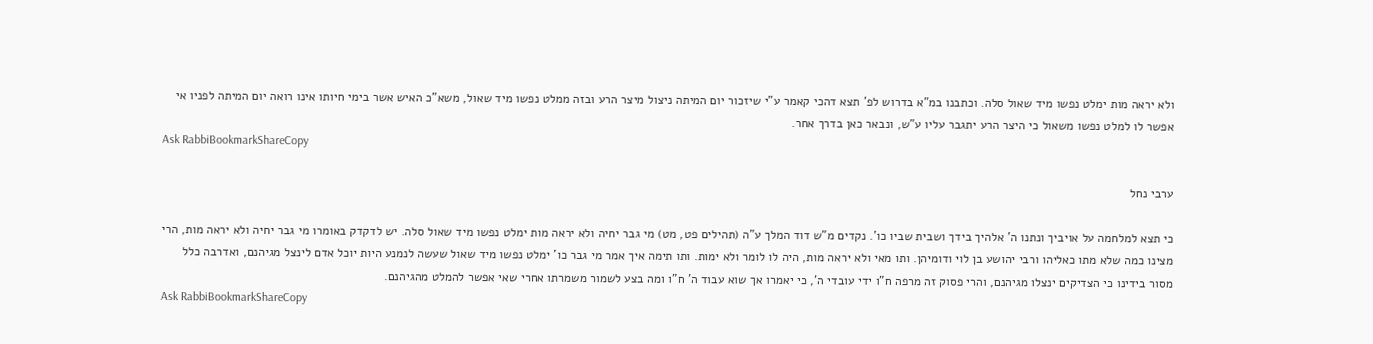ולא יראה מות ימלט נפשו מיד שאול סלה. וכתבנו במ"א בדרוש לפ' תצא דהכי קאמר ע"י שיזכור יום המיתה ניצול מיצר הרע ובזה ממלט נפשו מיד שאול, משא"כ האיש אשר בימי חיותו אינו רואה יום המיתה לפניו אי אפשר לו למלט נפשו משאול כי היצר הרע יתגבר עליו ע"ש, ונבאר כאן בדרך אחר.
Ask RabbiBookmarkShareCopy

ערבי נחל

כי תצא למלחמה על אויביך ונתנו ה' אלהיך בידך ושבית שביו כו'. נקדים מ"ש דוד המלך ע"ה (תהילים פט, מט) מי גבר יחיה ולא יראה מות ימלט נפשו מיד שאול סלה. יש לדקדק באומרו מי גבר יחיה ולא יראה מות, הרי מצינו כמה שלא מתו כאליהו ורבי יהושע בן לוי ודומיהן. ותו מאי ולא יראה מות, היה לו לומר ולא ימות. ותו תימה איך אמר מי גבר כו' ימלט נפשו מיד שאול שעשה לנמנע היות יוכל אדם לינצל מגיהנם, ואדרבה כלל מסור בידינו כי הצדיקים ינצלו מגיהנם, והרי פסוק זה מרפה ח"ו ידי עובדי ה', כי יאמרו אך שוא עבוד ה' ח"ו ומה בצע לשמור משמרתו אחרי שאי אפשר להמלט מהגיהנם.
Ask RabbiBookmarkShareCopy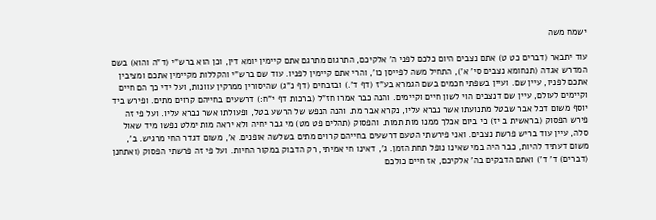ישמח משה

עוד יתבאר (דברים כט ט) אתם נצבים היום כלכם לפני ה' אלקיכם, התרגום מתרגם אתם קיימין יומא דין, וכן הוא ברש"י (ד"ה והוא) בשם המדרש אגדה (תנחומא נצבים סי' א'), התחיל משה לפייסן כו', והרי אתם קיימין לפניו. עוד שם ברש"י והקללות מקיימין אתכם ומציבין אתכם לפניו, עיין שם. ועיין בשפתי חכמים בשם הגמרא בע"ז (דף ד'.) ובזבחים (דף נ"ג) שהיסורין ממרקין עוונות, ועל ידי כך הם חיים וקיימים לעולם, עיין שם דנצבים הוי לשון חיים וקיימים. והנה כבר אמרו חז"ל (ברכות דף י"ח:) דרשעים בחייהם קרוים מתים. ופירש ביד יוסף משום דכל אבר שבטל מתנועתו אשר נברא עליו, נקרא אבר מת. והנה הנפש של הרשע בטל, ופעולתו אשר נברא עליו. ועל פי זה פירש הפסוק (בראשית ב יז) כי ביום אכלך ממנו מות תמות. והפסוק (תהלים פט מט) מי גבר יחיה ולא יראה מות ימלט נפשו מיד שאול סלה, עיין עוד בריש פרשת נצבים. ואני פירשתי הטעם דרשעים בחייהם קרוים מתים בשלשה אופנים. א', משום דגדר החי מרגיש. ב', משום דעתיד להיות, כבר היה במי שאינו נופל תחת הזמן. ג', דאינו חי אמיתי, רק הדבוק במקור החיות. ועל פי זה פרשתי הפסוק (ואתחנן (דברים) ד' ד') ואתם הדבקים בה' אלקיכם, אז חיים כולכם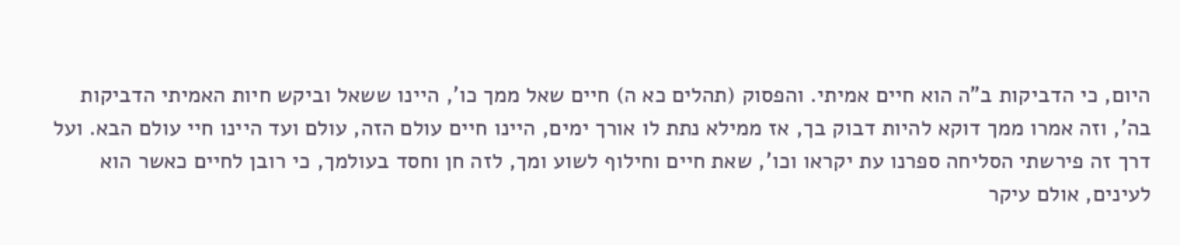היום, כי הדביקות ב"ה הוא חיים אמיתי. והפסוק (תהלים כא ה) חיים שאל ממך כו', היינו ששאל וביקש חיות האמיתי הדביקות בה', וזה אמרו ממך דוקא להיות דבוק בך, אז ממילא נתת לו אורך ימים, היינו חיים עולם הזה, עולם ועד היינו חיי עולם הבא. ועל דרך זה פירשתי הסליחה ספרנו עת יקראו וכו', שאת חיים וחילוף לשוע ומך, לזה חן וחסד בעולמך, כי רובן לחיים כאשר הוא לעינים, אולם עיקר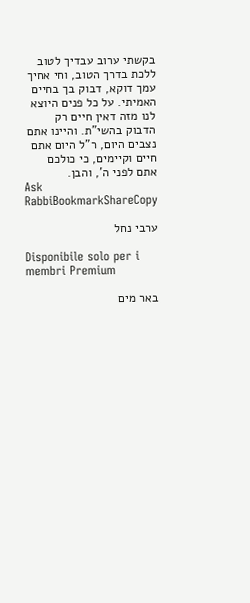בקשתי ערוב עבדיך לטוב ללכת בדרך הטוב, וחי אחיך עמך דוקא, דבוק בך בחיים האמיתי. על כל פנים היוצא לנו מזה דאין חיים רק הדבוק בהשי"ת. והיינו אתם נצבים היום, ר"ל היום אתם חיים וקיימים, כי כולכם אתם לפני ה', והבן.
Ask RabbiBookmarkShareCopy

ערבי נחל

Disponibile solo per i membri Premium

באר מים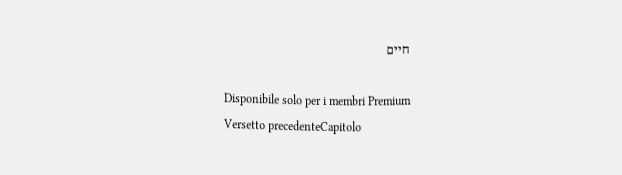חיים

Disponibile solo per i membri Premium
Versetto precedenteCapitolo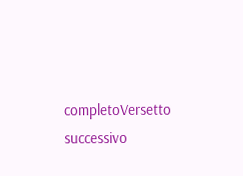completoVersetto successivo